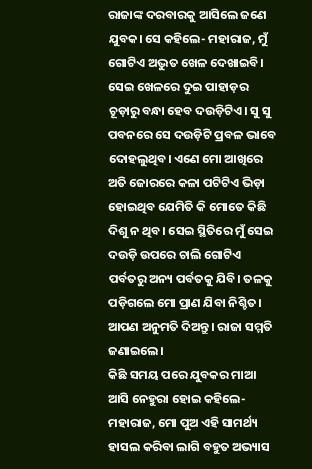ରାଜାଙ୍କ ଦରବାରକୁ ଆସିଲେ ଜଣେ ଯୁବକ। ସେ କହିଲେ- ମହାରାଜ, ମୁଁ ଗୋଟିଏ ଅଦ୍ଭୁତ ଖେଳ ଦେଖାଇବି। ସେଇ ଖେଳରେ ଦୁଇ ପାହାଡ଼ର ଚୂଡ଼ାରୁ ବନ୍ଧା ହେବ ଦଉଡ଼ିଟିଏ। ସୁ ସୁ ପବନରେ ସେ ଦଉଡ଼ିଟି ପ୍ରବଳ ଭାବେ ଦୋହଲୁଥିବ। ଏଣେ ମୋ ଆଖିରେ ଅତି ଜୋରରେ କଳା ପଟିଟିଏ ଭିଡ଼ା ହୋଇଥିବ ଯେମିତି କି ମୋତେ କିଛି ଦିଶୁ ନ ଥିବ। ସେଇ ସ୍ଥିତିରେ ମୁଁ ସେଇ ଦଉଡ଼ି ଉପରେ ଚାଲି ଗୋଟିଏ ପର୍ବତରୁ ଅନ୍ୟ ପର୍ବତକୁ ଯିବି। ତଳକୁ ପଡ଼ିଗଲେ ମୋ ପ୍ରାଣ ଯିବା ନିଶ୍ଚିତ। ଆପଣ ଅନୁମତି ଦିଅନ୍ତୁ। ରାଜା ସମ୍ମତି ଜଣାଇଲେ।
କିଛି ସମୟ ପରେ ଯୁବକର ମାଆ ଆସି ନେହୁରା ହୋଇ କହିଲେ- ମହାରାଜ, ମୋ ପୁଅ ଏହି ସାମର୍ଥ୍ୟ ହାସଲ କରିବା ଲାଗି ବହୁତ ଅଭ୍ୟାସ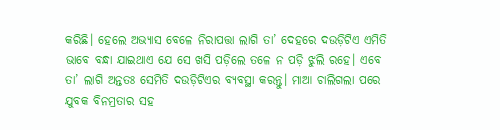କରିଛି। ହେଲେ ଅଭ୍ୟାସ ବେଳେ ନିରାପତ୍ତା ଲାଗି ତା’ ଦେହରେ ଦଉଡ଼ିଟିଏ ଏମିତି ଭାବେ ବନ୍ଧା ଯାଇଥାଏ ଯେ ସେ ଖସି ପଡ଼ିଲେ ତଳେ ନ ପଡ଼ି ଝୁଲି ରହେ। ଏବେ ତା’ ଲାଗି ଅନ୍ତତଃ ସେମିତି ଦଉଡ଼ିଟିଏର ବ୍ୟବସ୍ଥା କରନ୍ତୁ। ମାଆ ଚାଲିଗଲା ପରେ ଯୁବକ ବିନମ୍ରତାର ସହ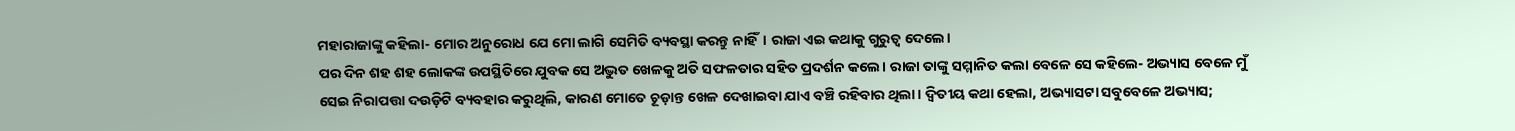ମହାରାଜାଙ୍କୁ କହିଲା- ମୋର ଅନୁରୋଧ ଯେ ମୋ ଲାଗି ସେମିତି ବ୍ୟବସ୍ଥା କରନ୍ତୁ ନାହିଁ। ରାଜା ଏଇ କଥାକୁ ଗୁରୁତ୍ବ ଦେଲେ।
ପର ଦିନ ଶହ ଶହ ଲୋକଙ୍କ ଉପସ୍ଥିତିରେ ଯୁବକ ସେ ଅଦ୍ଭୁତ ଖେଳକୁ ଅତି ସଫଳତାର ସହିତ ପ୍ରଦର୍ଶନ କଲେ। ରାଜା ତାଙ୍କୁ ସମ୍ମାନିତ କଲା ବେଳେ ସେ କହିଲେ- ଅଭ୍ୟାସ ବେଳେ ମୁଁ ସେଇ ନିରାପତ୍ତା ଦଉଡ଼ିଟି ବ୍ୟବହାର କରୁଥିଲି, କାରଣ ମୋତେ ଚୂଡ଼ାନ୍ତ ଖେଳ ଦେଖାଇବା ଯାଏ ବଞ୍ଚି ରହିବାର ଥିଲା। ଦ୍ବିତୀୟ କଥା ହେଲା, ଅଭ୍ୟାସଟା ସବୁବେଳେ ଅଭ୍ୟାସ;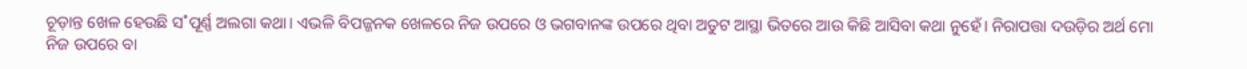ଚୂଡ଼ାନ୍ତ ଖେଳ ହେଉଛି ସ˚ପୂର୍ଣ୍ଣ ଅଲଗା କଥା। ଏଭଳି ବିପଜ୍ଜନକ ଖେଳରେ ନିଜ ଉପରେ ଓ ଭଗବାନଙ୍କ ଉପରେ ଥିବା ଅତୁଟ ଆସ୍ଥା ଭିତରେ ଆଉ କିଛି ଆସିବା କଥା ନୁହେଁ। ନିରାପତ୍ତା ଦଉଡ଼ିର ଅର୍ଥ ମୋ ନିଜ ଉପରେ ବା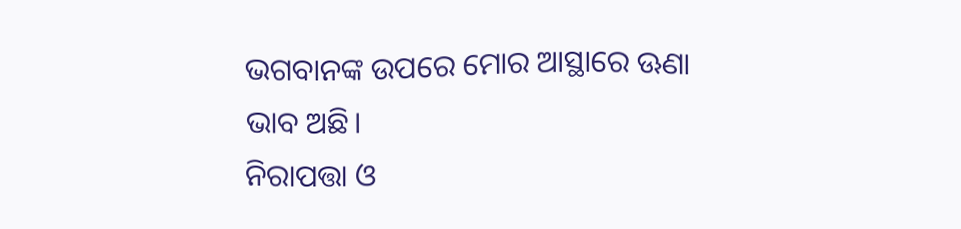ଭଗବାନଙ୍କ ଉପରେ ମୋର ଆସ୍ଥାରେ ଊଣା ଭାବ ଅଛି।
ନିରାପତ୍ତା ଓ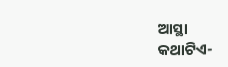ଆସ୍ଥା
କଥାଟିଏ-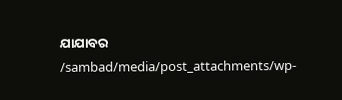ଯାଯାବର
/sambad/media/post_attachments/wp-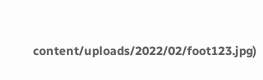content/uploads/2022/02/foot123.jpg)